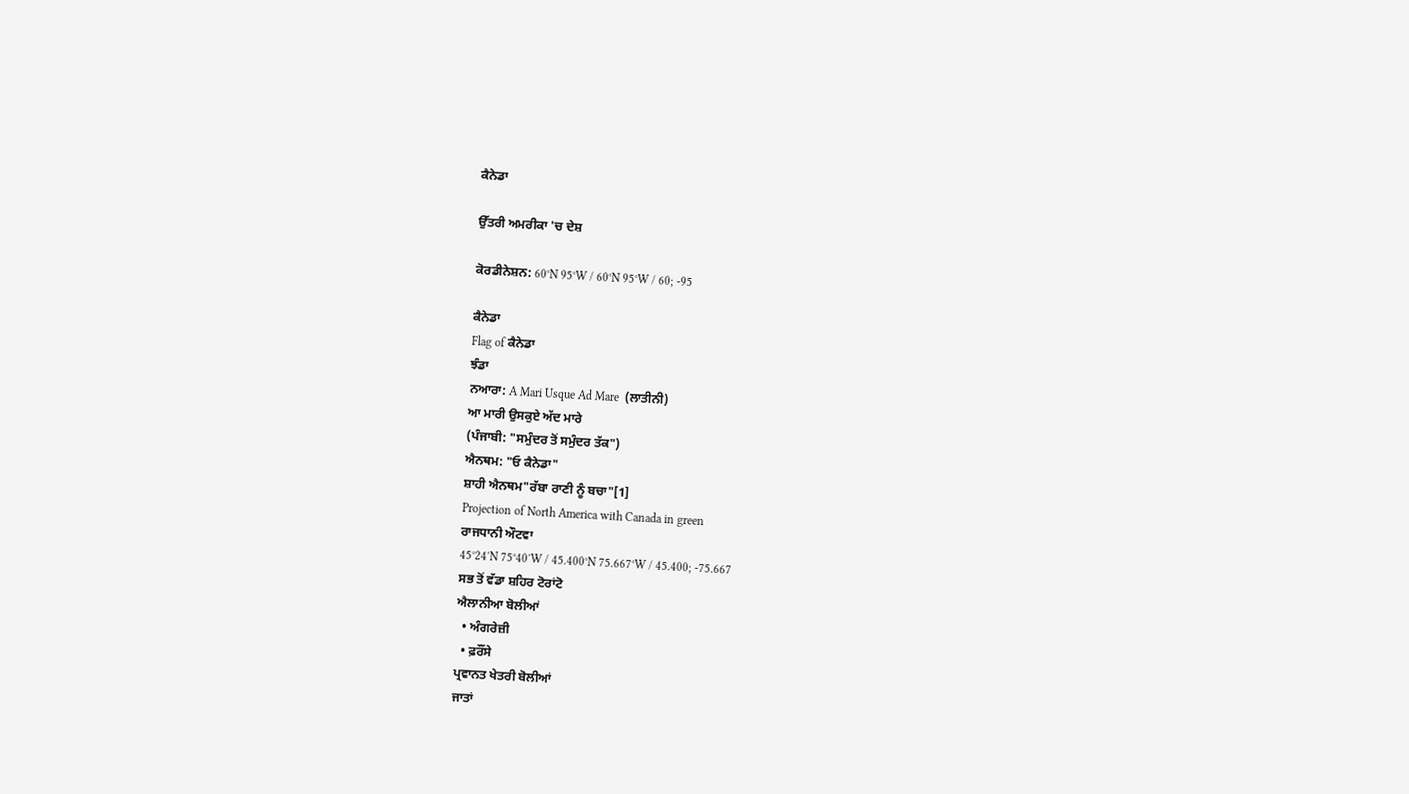ਕੈਨੇਡਾ

ਉੱਤਰੀ ਅਮਰੀਕਾ 'ਚ ਦੇਸ਼

ਕੋਰਡੀਨੇਸ਼ਨ: 60°N 95°W / 60°N 95°W / 60; -95

ਕੈਨੇਡਾ
Flag of ਕੈਨੇਡਾ
ਝੰਡਾ
ਨਆਰਾ: A Mari Usque Ad Mare  (ਲਾਤੀਨੀ)
ਆ ਮਾਰੀ ਉਸਕੁਏ ਅੱਦ ਮਾਰੇ
(ਪੰਜਾਬੀ: "ਸਮੁੰਦਰ ਤੋਂ ਸਮੁੰਦਰ ਤੱਕ")
ਐਨਥਮ: "ਓ ਕੈਨੇਡਾ"
ਸ਼ਾਹੀ ਐਨਥਮ"ਰੱਬਾ ਰਾਣੀ ਨੂੰ ਬਚਾ"[1]
Projection of North America with Canada in green
ਰਾਜਧਾਨੀ ਔਟਵਾ
45°24′N 75°40′W / 45.400°N 75.667°W / 45.400; -75.667
ਸਭ ਤੋਂ ਵੱਡਾ ਸ਼ਹਿਰ ਟੋਰਾਂਟੋ
ਐਲਾਨੀਆ ਬੋਲੀਆਂ
  • ਅੰਗਰੇਜ਼ੀ
  • ਫ਼ਰੌਂਸੇ
ਪ੍ਰਵਾਨਤ ਖੇਤਰੀ ਬੋਲੀਆਂ
ਜਾਤਾਂ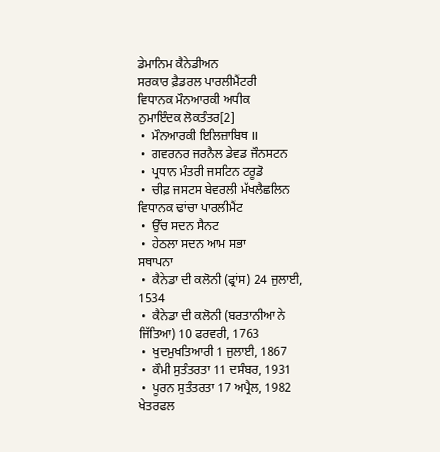ਡੇਮਾਨਿਮ ਕੈਨੇਡੀਅਨ
ਸਰਕਾਰ ਫ਼ੈਡਰਲ ਪਾਰਲੀਮੈਂਟਰੀ
ਵਿਧਾਨਕ ਮੌਨਆਰਕੀ ਅਧੀਕ
ਨੁਮਾਇੰਦਕ ਲੋਕਤੰਤਰ[2]
 •  ਮੌਨਆਰਕੀ ਇਲਿਜ਼ਾਬਿਥ II
 •  ਗਵਰਨਰ ਜਰਨੈਲ ਡੇਵਡ ਜੌਨਸਟਨ
 •  ਪ੍ਰਧਾਨ ਮੰਤਰੀ ਜਸਟਿਨ ਟਰੂਡੋ
 •  ਚੀਫ਼ ਜਸਟਸ ਬੇਵਰਲੀ ਮੱਖਲੈਛਲਿਨ
ਵਿਧਾਨਕ ਢਾਂਚਾ ਪਾਰਲੀਮੈਂਟ
 •  ਉੱਚ ਸਦਨ ਸੈਨਟ
 •  ਹੇਠਲਾ ਸਦਨ ਆਮ ਸਭਾ
ਸਥਾਪਨਾ
 •  ਕੈਨੇਡਾ ਦੀ ਕਲੋਨੀ (ਫ੍ਰਾਂਸ) 24 ਜੁਲਾਈ, 1534
 •  ਕੈਨੇਡਾ ਦੀ ਕਲੋਨੀ (ਬਰਤਾਨੀਆ ਨੇ ਜਿੱਤਿਆ) 10 ਫਰਵਰੀ, 1763
 •  ਖੁਦਮੁਖਤਿਆਰੀ 1 ਜੁਲਾਈ, 1867
 •  ਕੌਮੀ ਸੁਤੰਤਰਤਾ 11 ਦਸੰਬਰ, 1931
 •  ਪੂਰਨ ਸੁਤੰਤਰਤਾ 17 ਅਪ੍ਰੈਲ, 1982
ਖੇਤਰਫਲ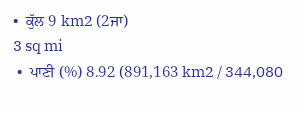•  ਕੁੱਲ 9 km2 (2ਜਾ)
3 sq mi
 •  ਪਾਣੀ (%) 8.92 (891,163 km2 / 344,080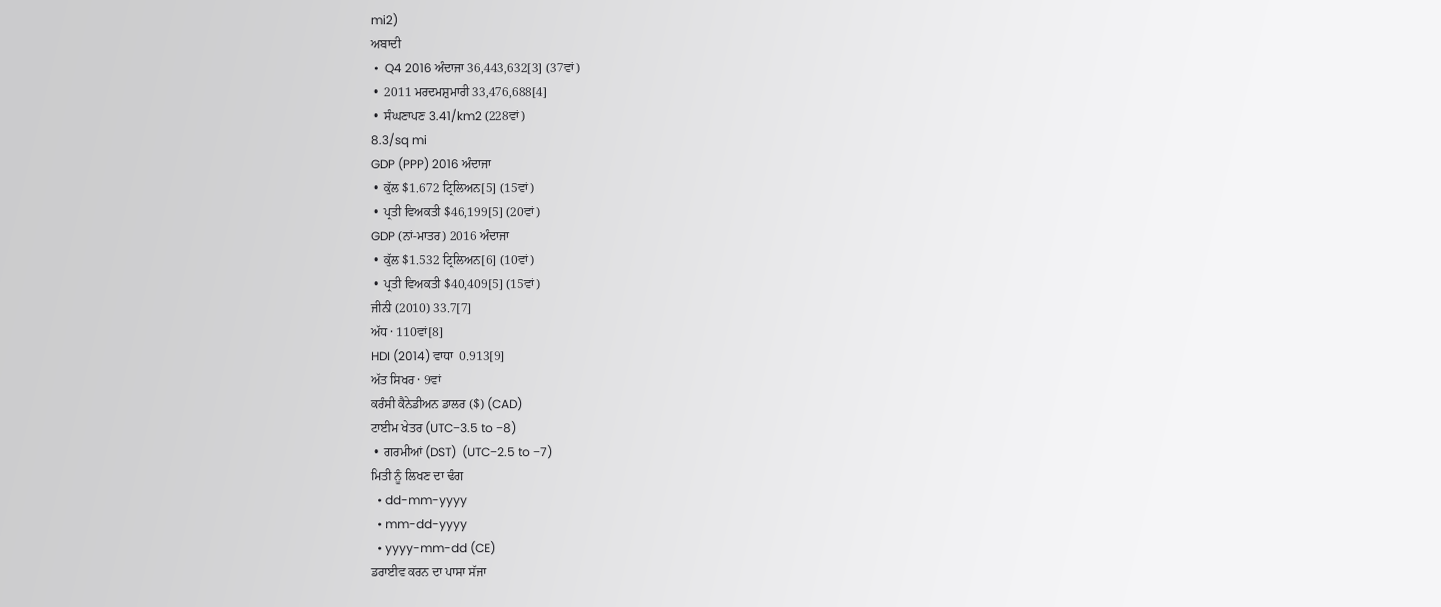mi2)
ਅਬਾਦੀ
 •  Q4 2016 ਅੰਦਾਜਾ 36,443,632[3] (37ਵਾਂ)
 •  2011 ਮਰਦਮਸ਼ੁਮਾਰੀ 33,476,688[4]
 •  ਸੰਘਣਾਪਣ 3.41/km2 (228ਵਾਂ)
8.3/sq mi
GDP (PPP) 2016 ਅੰਦਾਜਾ
 •  ਕੁੱਲ $1.672 ਟ੍ਰਿਲਿਅਨ[5] (15ਵਾਂ)
 •  ਪ੍ਰਤੀ ਵਿਅਕਤੀ $46,199[5] (20ਵਾਂ)
GDP (ਨਾਂ-ਮਾਤਰ) 2016 ਅੰਦਾਜਾ
 •  ਕੁੱਲ $1.532 ਟ੍ਰਿਲਿਅਨ[6] (10ਵਾਂ)
 •  ਪ੍ਰਤੀ ਵਿਅਕਤੀ $40,409[5] (15ਵਾਂ)
ਜੀਨੀ (2010) 33.7[7]
ਅੱਧ · 110ਵਾਂ[8]
HDI (2014) ਵਾਧਾ  0.913[9]
ਅੱਤ ਸਿਖਰ · 9ਵਾਂ
ਕਰੰਸੀ ਕੈਨੇਡੀਅਨ ਡਾਲਰ ($) (CAD)
ਟਾਈਮ ਖੇਤਰ (UTC−3.5 to −8)
 •  ਗਰਮੀਆਂ (DST)  (UTC−2.5 to −7)
ਮਿਤੀ ਨੂੰ ਲਿਖਣ ਦਾ ਢੰਗ
  • dd-mm-yyyy
  • mm-dd-yyyy
  • yyyy-mm-dd (CE)
ਡਰਾਈਵ ਕਰਨ ਦਾ ਪਾਸਾ ਸੱਜਾ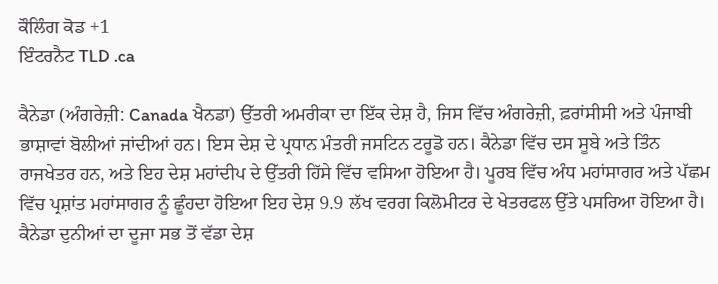ਕੌਲਿੰਗ ਕੋਡ +1
ਇੰਟਰਨੈਟ TLD .ca

ਕੈਨੇਡਾ (ਅੰਗਰੇਜ਼ੀ: Canada ਖੈਨਡਾ) ਉੱਤਰੀ ਅਮਰੀਕਾ ਦਾ ਇੱਕ ਦੇਸ਼ ਹੈ, ਜਿਸ ਵਿੱਚ ਅੰਗਰੇਜ਼ੀ, ਫ਼ਰਾਂਸੀਸੀ ਅਤੇ ਪੰਜਾਬੀ ਭਾਸ਼ਾਵਾਂ ਬੋਲੀਆਂ ਜਾਂਦੀਆਂ ਹਨ। ਇਸ ਦੇਸ਼ ਦੇ ਪ੍ਰਧਾਨ ਮੰਤਰੀ ਜਸਟਿਨ ਟਰੂਡੋ ਹਨ। ਕੈਨੇਡਾ ਵਿੱਚ ਦਸ ਸੂਬੇ ਅਤੇ ਤਿੰਨ ਰਾਜਖੇਤਰ ਹਨ, ਅਤੇ ਇਹ ਦੇਸ਼ ਮਹਾਂਦੀਪ ਦੇ ਉੱਤਰੀ ਹਿੱਸੇ ਵਿੱਚ ਵਸਿਆ ਹੋਇਆ ਹੈ। ਪੂਰਬ ਵਿੱਚ ਅੰਧ ਮਹਾਂਸਾਗਰ ਅਤੇ ਪੱਛਮ ਵਿੱਚ ਪ੍ਰਸ਼ਾਂਤ ਮਹਾਂਸਾਗਰ ਨੂੰ ਛੂੰਹਦਾ ਹੋਇਆ ਇਹ ਦੇਸ਼ 9.9 ਲੱਖ ਵਰਗ ਕਿਲੋਮੀਟਰ ਦੇ ਖੇਤਰਫਲ ਉੱਤੇ ਪਸਰਿਆ ਹੋਇਆ ਹੈ। ਕੈਨੇਡਾ ਦੁਨੀਆਂ ਦਾ ਦੂਜਾ ਸਭ ਤੋਂ ਵੱਡਾ ਦੇਸ਼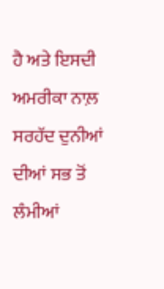ਹੈ ਅਤੇ ਇਸਦੀ ਅਮਰੀਕਾ ਨਾਲ਼ ਸਰਹੱਦ ਦੁਨੀਆਂ ਦੀਆਂ ਸਭ ਤੋਂ ਲੰਮੀਆਂ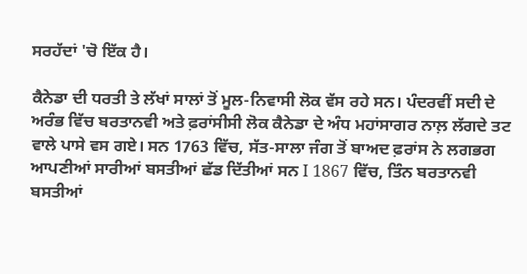ਸਰਹੱਦਾਂ 'ਚੋ ਇੱਕ ਹੈ।

ਕੈਨੇਡਾ ਦੀ ਧਰਤੀ ਤੇ ਲੱਖਾਂ ਸਾਲਾਂ ਤੋਂ ਮੂਲ-ਨਿਵਾਸੀ ਲੋਕ ਵੱਸ ਰਹੇ ਸਨ। ਪੰਦਰਵੀਂ ਸਦੀ ਦੇ ਅਰੰਭ ਵਿੱਚ ਬਰਤਾਨਵੀ ਅਤੇ ਫ਼ਰਾਂਸੀਸੀ ਲੋਕ ਕੈਨੇਡਾ ਦੇ ਅੰਧ ਮਹਾਂਸਾਗਰ ਨਾਲ਼ ਲੱਗਦੇ ਤਟ ਵਾਲੇ ਪਾਸੇ ਵਸ ਗਏ। ਸਨ 1763 ਵਿੱਚ, ਸੱਤ-ਸਾਲਾ ਜੰਗ ਤੋਂ ਬਾਅਦ ਫ਼ਰਾਂਸ ਨੇ ਲਗਭਗ ਆਪਣੀਆਂ ਸਾਰੀਆਂ ਬਸਤੀਆਂ ਛੱਡ ਦਿੱਤੀਆਂ ਸਨ I 1867 ਵਿੱਚ, ਤਿੰਨ ਬਰਤਾਨਵੀ ਬਸਤੀਆਂ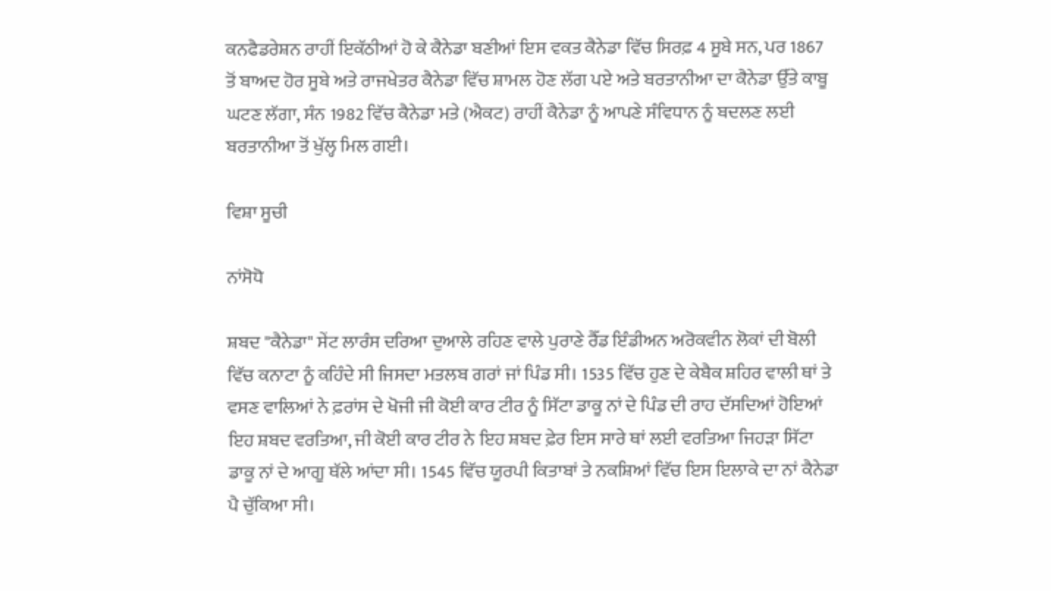ਕਨਫੈਡਰੇਸ਼ਨ ਰਾਹੀਂ ਇਕੱਠੀਆਂ ਹੋ ਕੇ ਕੈਨੇਡਾ ਬਣੀਆਂ ਇਸ ਵਕਤ ਕੈਨੇਡਾ ਵਿੱਚ ਸਿਰਫ਼ 4 ਸੂਬੇ ਸਨ, ਪਰ 1867 ਤੋਂ ਬਾਅਦ ਹੋਰ ਸੂਬੇ ਅਤੇ ਰਾਜਖੇਤਰ ਕੈਨੇਡਾ ਵਿੱਚ ਸ਼ਾਮਲ ਹੋਣ ਲੱਗ ਪਏ ਅਤੇ ਬਰਤਾਨੀਆ ਦਾ ਕੈਨੇਡਾ ਉੱਤੇ ਕਾਬੂ ਘਟਣ ਲੱਗਾ, ਸੰਨ 1982 ਵਿੱਚ ਕੈਨੇਡਾ ਮਤੇ (ਐਕਟ) ਰਾਹੀਂ ਕੈਨੇਡਾ ਨੂੰ ਆਪਣੇ ਸੰਵਿਧਾਨ ਨੂੰ ਬਦਲਣ ਲਈ ਬਰਤਾਨੀਆ ਤੋਂ ਖੁੱਲ੍ਹ ਮਿਲ ਗਈ।

ਵਿਸ਼ਾ ਸੂਚੀ

ਨਾਂਸੋਧੋ

ਸ਼ਬਦ "ਕੈਨੇਡਾ" ਸੇਂਟ ਲਾਰੰਸ ਦਰਿਆ ਦੁਆਲੇ ਰਹਿਣ ਵਾਲੇ ਪੁਰਾਣੇ ਰੈੱਡ ਇੰਡੀਅਨ ਅਰੋਕਵੀਨ ਲੋਕਾਂ ਦੀ ਬੋਲੀ ਵਿੱਚ ਕਨਾਟਾ ਨੂੰ ਕਹਿੰਦੇ ਸੀ ਜਿਸਦਾ ਮਤਲਬ ਗਰਾਂ ਜਾਂ ਪਿੰਡ ਸੀ। 1535 ਵਿੱਚ ਹੁਣ ਦੇ ਕੇਬੈਕ ਸ਼ਹਿਰ ਵਾਲੀ ਥਾਂ ਤੇ ਵਸਣ ਵਾਲਿਆਂ ਨੇ ਫ਼ਰਾਂਸ ਦੇ ਖੋਜੀ ਜੀ ਕੋਈ ਕਾਰ ਟੀਰ ਨੂੰ ਸਿੱਟਾ ਡਾਕੂ ਨਾਂ ਦੇ ਪਿੰਡ ਦੀ ਰਾਹ ਦੱਸਦਿਆਂ ਹੋਇਆਂ ਇਹ ਸ਼ਬਦ ਵਰਤਿਆ, ਜੀ ਕੋਈ ਕਾਰ ਟੀਰ ਨੇ ਇਹ ਸ਼ਬਦ ਫ਼ੇਰ ਇਸ ਸਾਰੇ ਥਾਂ ਲਈ ਵਰਤਿਆ ਜਿਹੜਾ ਸਿੱਟਾ ਡਾਕੂ ਨਾਂ ਦੇ ਆਗੂ ਥੱਲੇ ਆਂਦਾ ਸੀ। 1545 ਵਿੱਚ ਯੂਰਪੀ ਕਿਤਾਬਾਂ ਤੇ ਨਕਸ਼ਿਆਂ ਵਿੱਚ ਇਸ ਇਲਾਕੇ ਦਾ ਨਾਂ ਕੈਨੇਡਾ ਪੈ ਚੁੱਕਿਆ ਸੀ।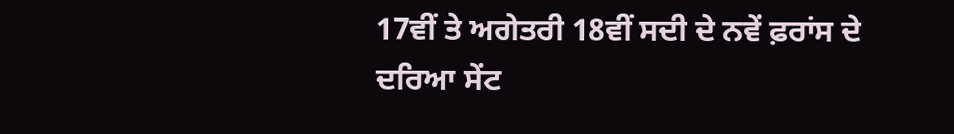17ਵੀਂ ਤੇ ਅਗੇਤਰੀ 18ਵੀਂ ਸਦੀ ਦੇ ਨਵੇਂ ਫ਼ਰਾਂਸ ਦੇ ਦਰਿਆ ਸੇਂਟ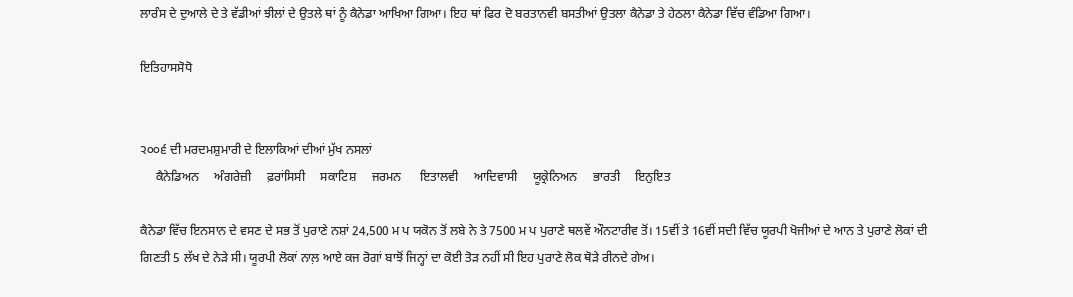ਲਾਰੰਸ ਦੇ ਦੁਆਲੇ ਦੇ ਤੇ ਵੱਡੀਆਂ ਝੀਲਾਂ ਦੇ ਉਤਲੇ ਥਾਂ ਨੂੰ ਕੈਨੇਡਾ ਆਖਿਆ ਗਿਆ। ਇਹ ਥਾਂ ਫਿਰ ਦੋ ਬਰਤਾਨਵੀ ਬਸਤੀਆਂ ਉਤਲਾ ਕੈਨੇਡਾ ਤੇ ਹੇਠਲਾ ਕੈਨੇਡਾ ਵਿੱਚ ਵੰਡਿਆ ਗਿਆ।

ਇਤਿਹਾਸਸੋਧੋ


੨੦੦੬ ਦੀ ਮਰਦਮਸ਼ੁਮਾਰੀ ਦੇ ਇਲਾਕਿਆਂ ਦੀਆਂ ਮੁੱਖ ਨਸਲਾਂ
     ਕੈਨੇਡਿਅਨ     ਅੰਗਰੇਜ਼ੀ     ਫ਼ਰਾਂਸਿਸੀ     ਸਕਾਟਿਸ਼     ਜਰਮਨ      ਇਤਾਲਵੀ     ਆਦਿਵਾਸੀ     ਯੂਕ੍ਰੇਨਿਅਨ     ਭਾਰਤੀ     ਇਨੁਇਤ

ਕੈਨੇਡਾ ਵਿੱਚ ਇਨਸਾਨ ਦੇ ਵਸਣ ਦੇ ਸਭ ਤੋਂ ਪੁਰਾਣੇ ਨਸ਼ਾਂ 24,500 ਮ ਪ ਯਕੋਨ ਤੋਂ ਲਬੇ ਨੇ ਤੇ 7500 ਮ ਪ ਪੁਰਾਣੇ ਥਲਵੇਂ ਔਨਟਾਰੀਵ ਤੋਂ। 15ਵੀਂ ਤੇ 16ਵੀਂ ਸਦੀ ਵਿੱਚ ਯੂਰਪੀ ਖੋਜੀਆਂ ਦੇ ਆਨ ਤੇ ਪੁਰਾਣੇ ਲੋਕਾਂ ਦੀ ਗਿਣਤੀ 5 ਲੱਖ ਦੇ ਨੇੜੇ ਸੀ। ਯੂਰਪੀ ਲੋਕਾਂ ਨਾਲ਼ ਆਏ ਕਜ ਰੋਗਾਂ ਬਾਝੋਂ ਜਿਨ੍ਹਾਂ ਦਾ ਕੋਈ ਤੋੜ ਨਹੀਂ ਸੀ ਇਹ ਪੁਰਾਣੇ ਲੋਕ ਥੋੜੇ ਰੀਨਦੇ ਗੇਅ।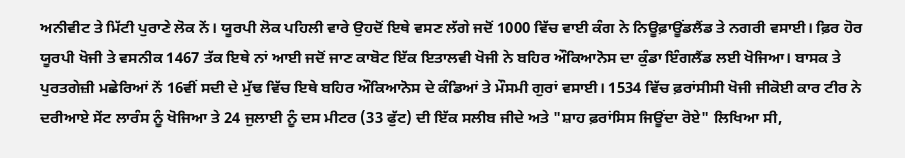ਅਨੀਵੀਟ ਤੇ ਮਿੱਟੀ ਪੁਰਾਣੇ ਲੋਕ ਨੇਂ। ਯੂਰਪੀ ਲੋਕ ਪਹਿਲੀ ਵਾਰੇ ਉਹਦੋਂ ਇਥੇ ਵਸਣ ਲੱਗੇ ਜਦੋਂ 1000 ਵਿੱਚ ਵਾਈ ਕੰਗ ਨੇ ਨਿਊਫ਼ਾਊਂਡਲੈਂਡ ਤੇ ਨਗਰੀ ਵਸਾਈ। ਫ਼ਿਰ ਹੋਰ ਯੂਰਪੀ ਖੋਜੀ ਤੇ ਵਸਨੀਕ 1467 ਤੱਕ ਇਥੇ ਨਾਂ ਆਈ ਜਦੋਂ ਜਾਣ ਕਾਬੋਟ ਇੱਕ ਇਤਾਲਵੀ ਖੋਜੀ ਨੇ ਬਹਿਰ ਔਕਿਆਨੋਸ ਦਾ ਕੁੰਡਾ ਇੰਗਲੈਂਡ ਲਈ ਖੋਜਿਆ। ਬਾਸਕ ਤੇ ਪੁਰਤਗੇਜ਼ੀ ਮਛੇਰਿਆਂ ਨੇਂ 16ਵੀਂ ਸਦੀ ਦੇ ਮੁੱਢ ਵਿੱਚ ਇਥੇ ਬਹਿਰ ਔਕਿਆਨੋਸ ਦੇ ਕੰਡਿਆਂ ਤੇ ਮੌਸਮੀ ਗੁਰਾਂ ਵਸਾਈ। 1534 ਵਿੱਚ ਫ਼ਰਾਂਸੀਸੀ ਖੋਜੀ ਜੀਕੋਈ ਕਾਰ ਟੀਰ ਨੇ ਦਰੀਆਏ ਸੇਂਟ ਲਾਰੰਸ ਨੂੰ ਖੋਜਿਆ ਤੇ 24 ਜੁਲਾਈ ਨੂੰ ਦਸ ਮੀਟਰ (33 ਫੁੱਟ) ਦੀ ਇੱਕ ਸਲੀਬ ਜੀਦੇ ਅਤੇ "ਸ਼ਾਹ ਫ਼ਰਾਂਸਿਸ ਜਿਊਂਦਾ ਰੋਏ" ਲਿਖਿਆ ਸੀ,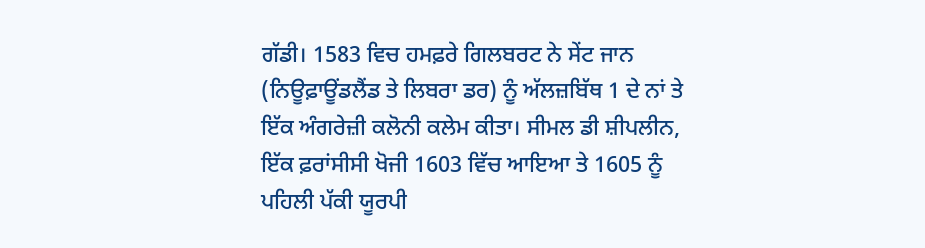ਗੱਡੀ। 1583 ਵਿਚ ਹਮਫ਼ਰੇ ਗਿਲਬਰਟ ਨੇ ਸੇਂਟ ਜਾਨ (ਨਿਊਫ਼ਾਊਂਡਲੈਂਡ ਤੇ ਲਿਬਰਾ ਡਰ) ਨੂੰ ਅੱਲਜ਼ਬਿੱਥ 1 ਦੇ ਨਾਂ ਤੇ ਇੱਕ ਅੰਗਰੇਜ਼ੀ ਕਲੋਨੀ ਕਲੇਮ ਕੀਤਾ। ਸੀਮਲ ਡੀ ਸ਼ੀਪਲੀਨ, ਇੱਕ ਫ਼ਰਾਂਸੀਸੀ ਖੋਜੀ 1603 ਵਿੱਚ ਆਇਆ ਤੇ 1605 ਨੂੰ ਪਹਿਲੀ ਪੱਕੀ ਯੂਰਪੀ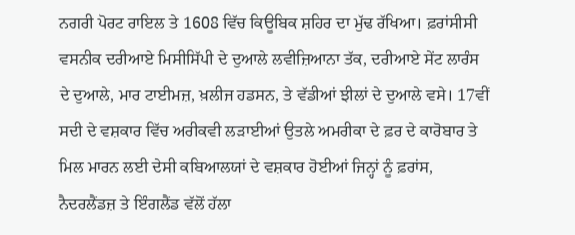ਨਗਰੀ ਪੋਰਟ ਰਾਇਲ ਤੇ 1608 ਵਿੱਚ ਕਿਊਬਿਕ ਸ਼ਹਿਰ ਦਾ ਮੁੱਢ ਰੱਖਿਆ। ਫ਼ਰਾਂਸੀਸੀ ਵਸਨੀਕ ਦਰੀਆਏ ਮਿਸੀਸਿੱਪੀ ਦੇ ਦੁਆਲੇ ਲਵੀਜ਼ਿਆਨਾ ਤੱਕ, ਦਰੀਆਏ ਸੇਂਟ ਲਾਰੰਸ ਦੇ ਦੁਆਲੇ, ਮਾਰ ਟਾਈਮਜ਼, ਖ਼ਲੀਜ ਹਡਸਨ, ਤੇ ਵੱਡੀਆਂ ਝੀਲਾਂ ਦੇ ਦੁਆਲੇ ਵਸੇ। 17ਵੀਂ ਸਦੀ ਦੇ ਵਸ਼ਕਾਰ ਵਿੱਚ ਅਰੀਕਵੀ ਲੜਾਈਆਂ ਉਤਲੇ ਅਮਰੀਕਾ ਦੇ ਫ਼ਰ ਦੇ ਕਾਰੋਬਾਰ ਤੇ ਮਿਲ ਮਾਰਨ ਲਈ ਦੇਸੀ ਕਬਿਆਲਯਾਂ ਦੇ ਵਸ਼ਕਾਰ ਹੋਈਆਂ ਜਿਨ੍ਹਾਂ ਨੂੰ ਫ਼ਰਾਂਸ, ਨੈਦਰਲੈਂਡਜ਼ ਤੇ ਇੰਗਲੈਂਡ ਵੱਲੋਂ ਹੱਲਾ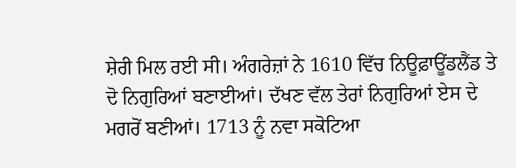ਸ਼ੇਰੀ ਮਿਲ ਰਈ ਸੀ। ਅੰਗਰੇਜ਼ਾਂ ਨੇ 1610 ਵਿੱਚ ਨਿਊਫ਼ਾਊਂਡਲੈਂਡ ਤੇ ਦੋ ਨਿਗੁਰਿਆਂ ਬਣਾਈਆਂ। ਦੱਖਣ ਵੱਲ ਤੇਰਾਂ ਨਿਗੁਰਿਆਂ ਏਸ ਦੇ ਮਗਰੋਂ ਬਣੀਆਂ। 1713 ਨੂੰ ਨਵਾ ਸਕੋਟਿਆ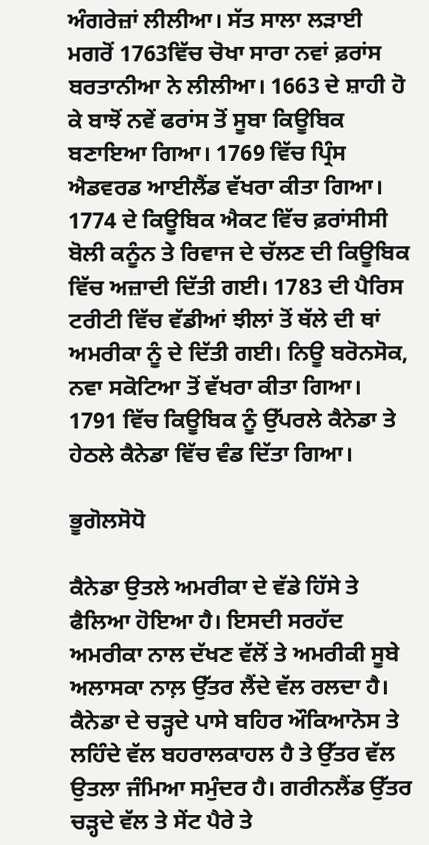ਅੰਗਰੇਜ਼ਾਂ ਲੀਲੀਆ। ਸੱਤ ਸਾਲਾ ਲੜਾਈ ਮਗਰੋਂ 1763ਵਿੱਚ ਚੋਖਾ ਸਾਰਾ ਨਵਾਂ ਫ਼ਰਾਂਸ ਬਰਤਾਨੀਆ ਨੇ ਲੀਲੀਆ। 1663 ਦੇ ਸ਼ਾਹੀ ਹੋ ਕੇ ਬਾਝੋਂ ਨਵੇਂ ਫਰਾਂਸ ਤੋਂ ਸੂਬਾ ਕਿਊਬਿਕ ਬਣਾਇਆ ਗਿਆ। 1769 ਵਿੱਚ ਪ੍ਰਿੰਸ ਐਡਵਰਡ ਆਈਲੈਂਡ ਵੱਖਰਾ ਕੀਤਾ ਗਿਆ। 1774 ਦੇ ਕਿਊਬਿਕ ਐਕਟ ਵਿੱਚ ਫ਼ਰਾਂਸੀਸੀ ਬੋਲੀ ਕਨੂੰਨ ਤੇ ਰਿਵਾਜ ਦੇ ਚੱਲਣ ਦੀ ਕਿਊਬਿਕ ਵਿੱਚ ਅਜ਼ਾਦੀ ਦਿੱਤੀ ਗਈ। 1783 ਦੀ ਪੈਰਿਸ ਟਰੀਟੀ ਵਿੱਚ ਵੱਡੀਆਂ ਝੀਲਾਂ ਤੋਂ ਥੱਲੇ ਦੀ ਥਾਂ ਅਮਰੀਕਾ ਨੂੰ ਦੇ ਦਿੱਤੀ ਗਈ। ਨਿਊ ਬਰੋਨਸੋਕ, ਨਵਾ ਸਕੋਟਿਆ ਤੋਂ ਵੱਖਰਾ ਕੀਤਾ ਗਿਆ। 1791 ਵਿੱਚ ਕਿਊਬਿਕ ਨੂੰ ਉੱਪਰਲੇ ਕੈਨੇਡਾ ਤੇ ਹੇਠਲੇ ਕੈਨੇਡਾ ਵਿੱਚ ਵੰਡ ਦਿੱਤਾ ਗਿਆ।

ਭੂਗੋਲਸੋਧੋ

ਕੈਨੇਡਾ ਉਤਲੇ ਅਮਰੀਕਾ ਦੇ ਵੱਡੇ ਹਿੱਸੇ ਤੇ ਫੈਲਿਆ ਹੋਇਆ ਹੈ। ਇਸਦੀ ਸਰਹੱਦ ਅਮਰੀਕਾ ਨਾਲ ਦੱਖਣ ਵੱਲੋਂ ਤੇ ਅਮਰੀਕੀ ਸੂਬੇ ਅਲਾਸਕਾ ਨਾਲ਼ ਉੱਤਰ ਲੈਂਦੇ ਵੱਲ ਰਲਦਾ ਹੈ। ਕੈਨੇਡਾ ਦੇ ਚੜ੍ਹਦੇ ਪਾਸੇ ਬਹਿਰ ਔਕਿਆਨੋਸ ਤੇ ਲਹਿੰਦੇ ਵੱਲ ਬਹਰਾਲਕਾਹਲ ਹੈ ਤੇ ਉੱਤਰ ਵੱਲ ਉਤਲਾ ਜੰਮਿਆ ਸਮੁੰਦਰ ਹੈ। ਗਰੀਨਲੈਂਡ ਉੱਤਰ ਚੜ੍ਹਦੇ ਵੱਲ ਤੇ ਸੇਂਟ ਪੈਰੇ ਤੇ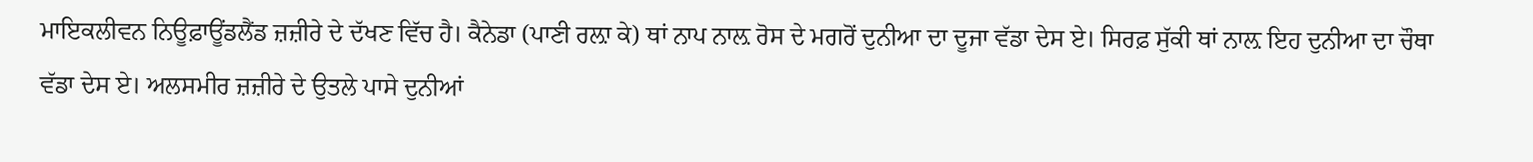ਮਾਇਕਲੀਵਨ ਨਿਊਫ਼ਾਊਂਡਲੈਂਡ ਜ਼ਜ਼ੀਰੇ ਦੇ ਦੱਖਣ ਵਿੱਚ ਹੈ। ਕੈਨੇਡਾ (ਪਾਣੀ ਰਲ਼ਾ ਕੇ) ਥਾਂ ਨਾਪ ਨਾਲ਼ ਰੋਸ ਦੇ ਮਗਰੋਂ ਦੁਨੀਆ ਦਾ ਦੂਜਾ ਵੱਡਾ ਦੇਸ ਏ। ਸਿਰਫ਼ ਸੁੱਕੀ ਥਾਂ ਨਾਲ਼ ਇਹ ਦੁਨੀਆ ਦਾ ਚੌਥਾ ਵੱਡਾ ਦੇਸ ਏ। ਅਲਸਮੀਰ ਜ਼ਜ਼ੀਰੇ ਦੇ ਉਤਲੇ ਪਾਸੇ ਦੁਨੀਆਂ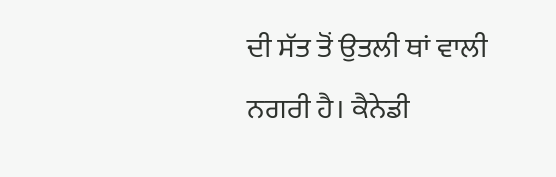ਦੀ ਸੱਤ ਤੋਂ ਉਤਲੀ ਥਾਂ ਵਾਲੀ ਨਗਰੀ ਹੈ। ਕੈਨੇਡੀ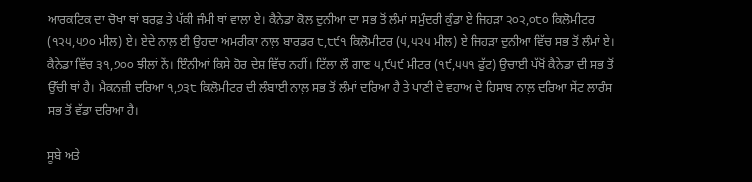ਆਰਕਟਿਕ ਦਾ ਚੋਖਾ ਥਾਂ ਬਰਫ਼ ਤੇ ਪੱਕੀ ਜੰਮੀ ਥਾਂ ਵਾਲਾ ਏ। ਕੈਨੇਡਾ ਕੋਲ ਦੁਨੀਆ ਦਾ ਸਭ ਤੋਂ ਲੰਮਾਂ ਸਮੁੰਦਰੀ ਕੁੰਡਾ ਏ ਜਿਹੜਾ ੨੦੨,੦੮੦ ਕਿਲੋਮੀਟਰ (੧੨੫,੫੭੦ ਮੀਲ) ਏ। ਏਦੇ ਨਾਲ਼ ਈ ਉਹਦਾ ਅਮਰੀਕਾ ਨਾਲ਼ ਬਾਰਡਰ ੮,੮੯੧ ਕਿਲੋਮੀਟਰ (੫,੫੨੫ ਮੀਲ) ਏ ਜਿਹੜਾ ਦੁਨੀਆ ਵਿੱਚ ਸਭ ਤੋਂ ਲੰਮਾਂ ਏ। ਕੈਨੇਡਾ ਵਿੱਚ ੩੧,੭੦੦ ਝੀਲਾਂ ਨੇਂ। ਇੰਨੀਆਂ ਕਿਸੇ ਹੋਰ ਦੇਸ਼ ਵਿੱਚ ਨਹੀਂ। ਟਿੱਲਾ ਲੌ ਗਾਣ ੫,੯੫੯ ਮੀਟਰ (੧੯,੫੫੧ ਫੁੱਟ) ਉਚਾਈ ਪੱਖੋਂ ਕੈਨੇਡਾ ਦੀ ਸਭ ਤੋਂ ਉੱਚੀ ਥਾਂ ਹੈ। ਮੈਕਨਜ਼ੀ ਦਰਿਆ ੧,੭੩੮ ਕਿਲੋਮੀਟਰ ਦੀ ਲੰਬਾਈ ਨਾਲ਼ ਸਭ ਤੋਂ ਲੰਮਾਂ ਦਰਿਆ ਹੈ ਤੇ ਪਾਣੀ ਦੇ ਵਹਾਅ ਦੇ ਹਿਸਾਬ ਨਾਲ਼ ਦਰਿਆ ਸੇਂਟ ਲਾਰੰਸ ਸਭ ਤੋਂ ਵੱਡਾ ਦਰਿਆ ਹੈ।

ਸੂਬੇ ਅਤੇ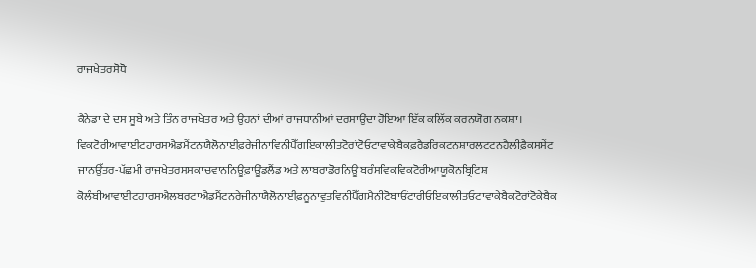ਰਾਜਖੇਤਰਸੋਧੋ

ਕੈਨੇਡਾ ਦੇ ਦਸ ਸੂਬੇ ਅਤੇ ਤਿੰਨ ਰਾਜਖੇਤਰ ਅਤੇ ਉਹਨਾਂ ਦੀਆਂ ਰਾਜਧਾਨੀਆਂ ਦਰਸਾਉਂਦਾ ਹੋਇਆ ਇੱਕ ਕਲਿੱਕ ਕਰਨਯੋਗ ਨਕਸ਼ਾ।
ਵਿਕਟੋਰੀਆਵਾਈਟਹਾਰਸਐਡਮੈਂਟਨਯੈਲੋਨਾਈਫ਼ਰੇਜੀਨਾਵਿਨੀਪੈੱਗਇਕਾਲੀਤਟੋਰਾਂਟੋਓਟਾਵਾਕੇਬੈਕਫ਼ਰੈਡਰਿਕਟਨਸ਼ਾਰਲਟਟਨਹੈਲੀਫ਼ੈਕਸਸੇਂਟ ਜਾਨਉੱਤਰ-ਪੱਛਮੀ ਰਾਜਖੇਤਰਸਸਕਾਚਵਾਨਨਿਊਫ਼ਾਊਂਡਲੈਂਡ ਅਤੇ ਲਾਬਰਾਡੋਰਨਿਊ ਬਰੰਸਵਿਕਵਿਕਟੋਰੀਆਯੂਕੋਨਬ੍ਰਿਟਿਸ਼ ਕੋਲੰਬੀਆਵਾਈਟਹਾਰਸਐਲਬਰਟਾਐਡਮੈਂਟਨਰੇਜੀਨਾਯੈਲੋਨਾਈਫ਼ਨੂਨਾਵੁਤਵਿਨੀਪੈੱਗਮੈਨੀਟੋਬਾਓਂਟਾਰੀਓਇਕਾਲੀਤਓਟਾਵਾਕੇਬੈਕਟੋਰਾਂਟੋਕੇਬੈਕ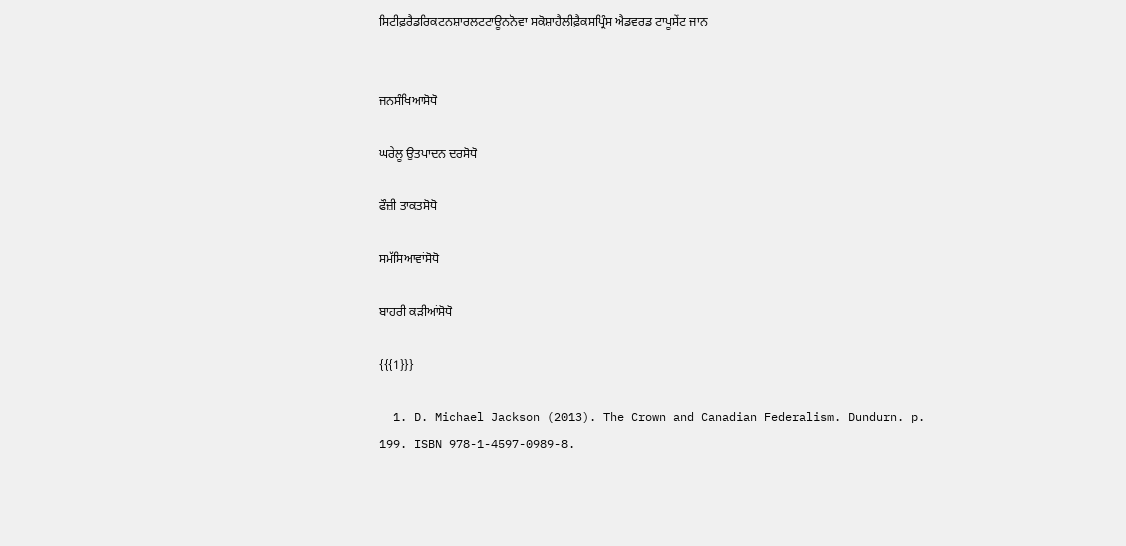ਸਿਟੀਫ਼ਰੈਡਰਿਕਟਨਸ਼ਾਰਲਟਟਾਊਨਨੋਵਾ ਸਕੋਸ਼ਾਹੈਲੀਫ਼ੈਕਸਪ੍ਰਿੰਸ ਐਡਵਰਡ ਟਾਪੂਸੇਂਟ ਜਾਨ


ਜਨਸੰਖਿਆਸੋਧੋ

ਘਰੇਲੂ ਉਤਪਾਦਨ ਦਰਸੋਧੋ

ਫੌਜ਼ੀ ਤਾਕਤਸੋਧੋ

ਸਮੱਸਿਆਵਾਂਸੋਧੋ

ਬਾਹਰੀ ਕੜੀਆਂਸੋਧੋ

{{{1}}}

  1. D. Michael Jackson (2013). The Crown and Canadian Federalism. Dundurn. p. 199. ISBN 978-1-4597-0989-8.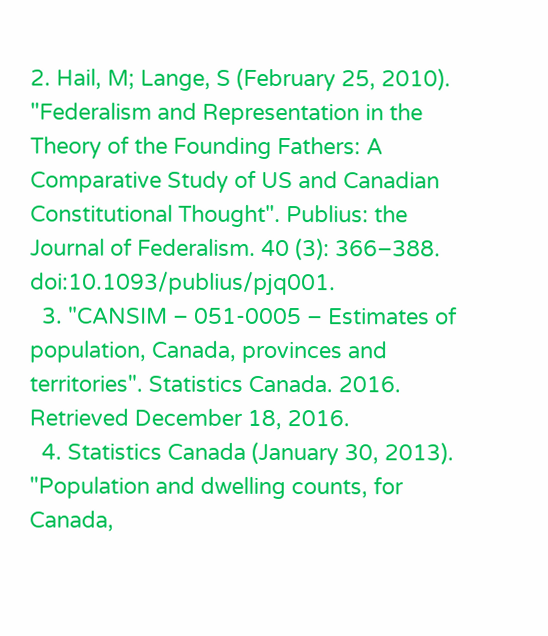2. Hail, M; Lange, S (February 25, 2010). "Federalism and Representation in the Theory of the Founding Fathers: A Comparative Study of US and Canadian Constitutional Thought". Publius: the Journal of Federalism. 40 (3): 366–388. doi:10.1093/publius/pjq001.
  3. "CANSIM – 051-0005 – Estimates of population, Canada, provinces and territories". Statistics Canada. 2016. Retrieved December 18, 2016.
  4. Statistics Canada (January 30, 2013). "Population and dwelling counts, for Canada,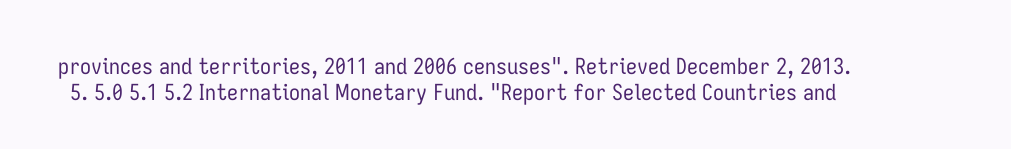provinces and territories, 2011 and 2006 censuses". Retrieved December 2, 2013.
  5. 5.0 5.1 5.2 International Monetary Fund. "Report for Selected Countries and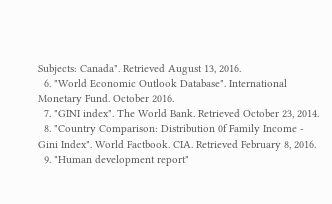Subjects: Canada". Retrieved August 13, 2016.
  6. "World Economic Outlook Database". International Monetary Fund. October 2016.
  7. "GINI index". The World Bank. Retrieved October 23, 2014.
  8. "Country Comparison: Distribution 0f Family Income - Gini Index". World Factbook. CIA. Retrieved February 8, 2016.
  9. "Human development report"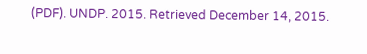(PDF). UNDP. 2015. Retrieved December 14, 2015.